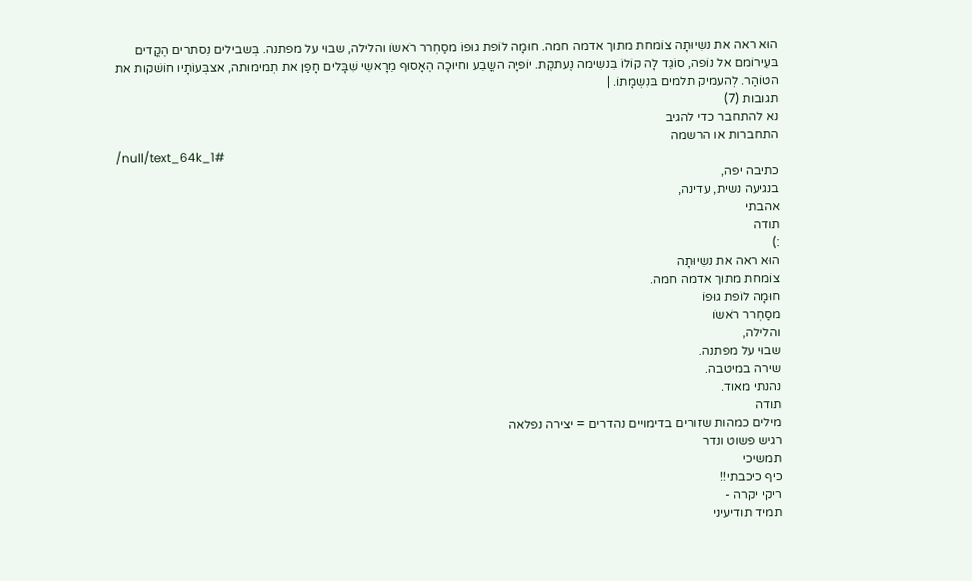הוּא ראה את נשִיוּתָה צוֹמחת מתוך אדמה חמה. חוּמָה לוֹפת גוּפוֹ מסַחְרר רֹאשוׁ והלילה, שבוּי על מפתנה. בְּשבילים נִסתרים הֶקֳדים בּעֵירוֹמם אל נוֹפה, סוֹגֵד לָה קוֹלוֹ בִּנשִימה נֶעתקֶת. יוֹפיָה השֳבֵע וחיוּכָה הֶאָסוּף מֵרָאשֵי שִׁבָּלים חָפַן את תְמימוּתה, אצבְּעוֹתָיו חוֹשׁקות את הטוֹהַר. לְהעמיק תלמים בּנִשְמָתוֹ. |
תגובות (7)
נא להתחבר כדי להגיב
התחברות או הרשמה
/null/text_64k_1#
כתיבה יפה,
בנגיעה נשית, עדינה,
אהבתי
תודה
:)
הוּא ראה את נשִיוּתָה
צוֹמחת מתוך אדמה חמה.
חוּמָה לוֹפת גוּפוֹ
מסַחְרר רֹאשוׁ
והלילה,
שבוּי על מפתנה.
שירה במיטבה.
נהנתי מאוד.
תודה
מילים כמהות שזורים בדימויים נהדרים = יצירה נפלאה
רגיש פשוט ונדר
תמשיכי
כיף כיכבתי!!
ריקי יקרה -
תמיד תודיעיני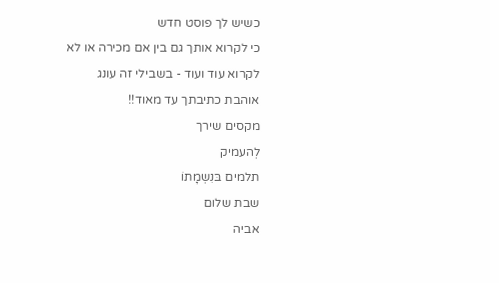כשיש לך פוסט חדש
כי לקרוא אותך גם בין אם מכירה או לא
לקרוא עוד ועוד - בשבילי זה עונג
אוהבת כתיבתך עד מאוד!!
מקסים שירך
לְהעמיק
תלמים בּנִשְמָתוֹ
שבת שלום
אביה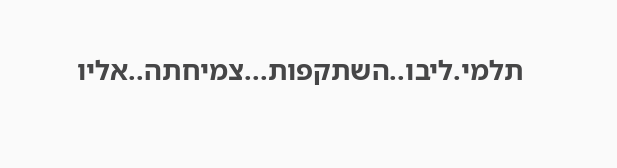תלמי.ליבו..השתקפות...צמיחתה..אליו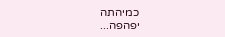כמיהתה
יפהפה...